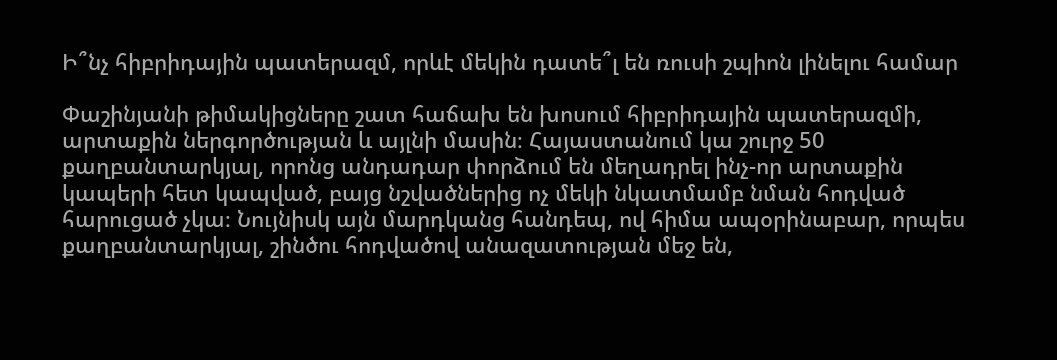Ի՞նչ հիբրիդային պատերազմ, որևէ մեկին դատե՞լ են ռուսի շպիոն լինելու համար

Փաշինյանի թիմակիցները շատ հաճախ են խոսում հիբրիդային պատերազմի, արտաքին ներգործության և այլնի մասին։ Հայաստանում կա շուրջ 50 քաղբանտարկյալ, որոնց անդադար փորձում են մեղադրել ինչ-որ արտաքին կապերի հետ կապված, բայց նշվածներից ոչ մեկի նկատմամբ նման հոդված հարուցած չկա։ Նույնիսկ այն մարդկանց հանդեպ, ով հիմա ապօրինաբար, որպես քաղբանտարկյալ, շինծու հոդվածով անազատության մեջ են,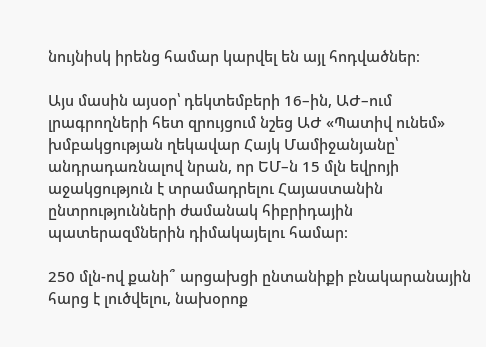նույնիսկ իրենց համար կարվել են այլ հոդվածներ։

Այս մասին այսօր՝ դեկտեմբերի 16–ին, ԱԺ–ում լրագրողների հետ զրույցում նշեց ԱԺ «Պատիվ ունեմ» խմբակցության ղեկավար Հայկ Մամիջանյանը՝ անդրադառնալով նրան, որ ԵՄ–ն 15 մլն եվրոյի աջակցություն է տրամադրելու Հայաստանին ընտրությունների ժամանակ հիբրիդային պատերազմներին դիմակայելու համար։

250 մլն-ով քանի՞ արցախցի ընտանիքի բնակարանային հարց է լուծվելու, նախօրոք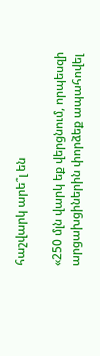հաշվարկ արե՞լ են

«250 մլն վարկ եք վերցնում, որպեսզի արցախցիներին փորձեք ապահովել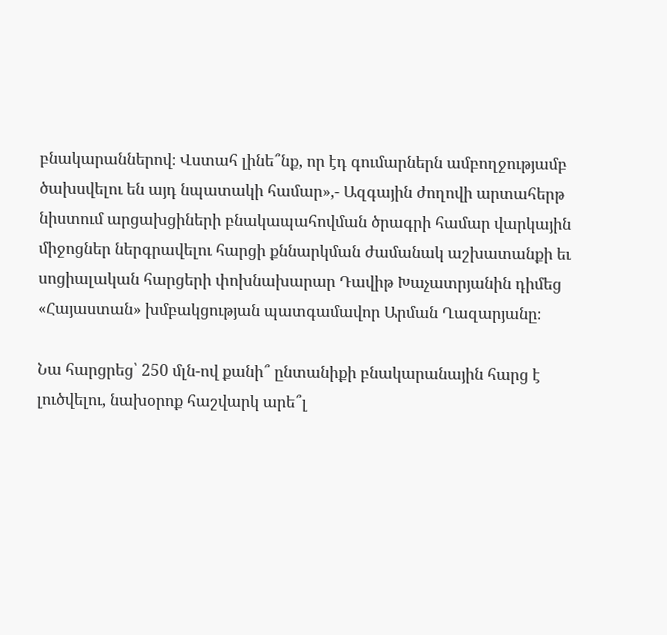բնակարաններով։ Վստահ լինե՞նք, որ էդ գումարներն ամբողջությամբ ծախսվելու են այդ նպատակի համար»,- Ազգային ժողովի արտահերթ նիստում արցախցիների բնակապահովման ծրագրի համար վարկային միջոցներ ներգրավելու հարցի քննարկման ժամանակ աշխատանքի եւ սոցիալական հարցերի փոխնախարար Դավիթ Խաչատրյանին դիմեց «Հայաստան» խմբակցության պատգամավոր Արման Ղազարյանը։

Նա հարցրեց՝ 250 մլն-ով քանի՞ ընտանիքի բնակարանային հարց է լուծվելու, նախօրոք հաշվարկ արե՞լ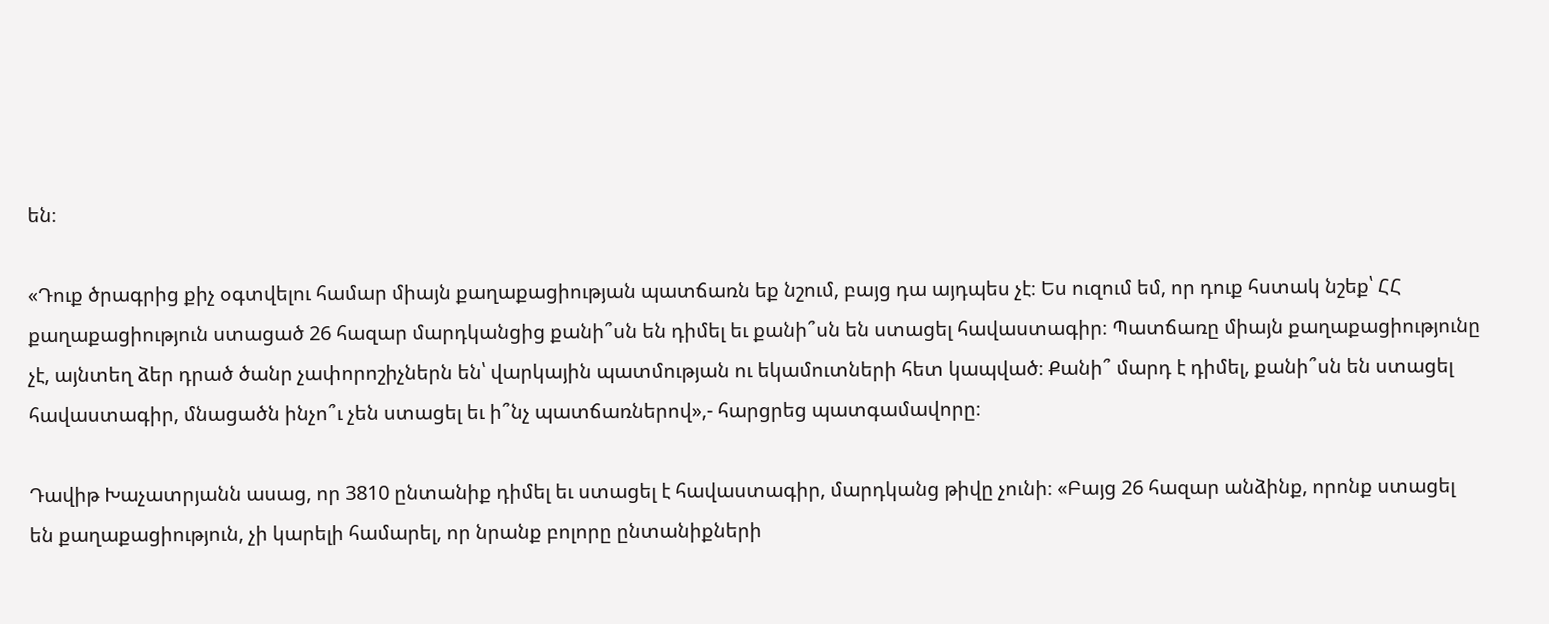են։

«Դուք ծրագրից քիչ օգտվելու համար միայն քաղաքացիության պատճառն եք նշում, բայց դա այդպես չէ։ Ես ուզում եմ, որ դուք հստակ նշեք՝ ՀՀ քաղաքացիություն ստացած 26 հազար մարդկանցից քանի՞սն են դիմել եւ քանի՞սն են ստացել հավաստագիր։ Պատճառը միայն քաղաքացիությունը չէ, այնտեղ ձեր դրած ծանր չափորոշիչներն են՝ վարկային պատմության ու եկամուտների հետ կապված։ Քանի՞ մարդ է դիմել, քանի՞սն են ստացել հավաստագիր, մնացածն ինչո՞ւ չեն ստացել եւ ի՞նչ պատճառներով»,- հարցրեց պատգամավորը։

Դավիթ Խաչատրյանն ասաց, որ 3810 ընտանիք դիմել եւ ստացել է հավաստագիր, մարդկանց թիվը չունի։ «Բայց 26 հազար անձինք, որոնք ստացել են քաղաքացիություն, չի կարելի համարել, որ նրանք բոլորը ընտանիքների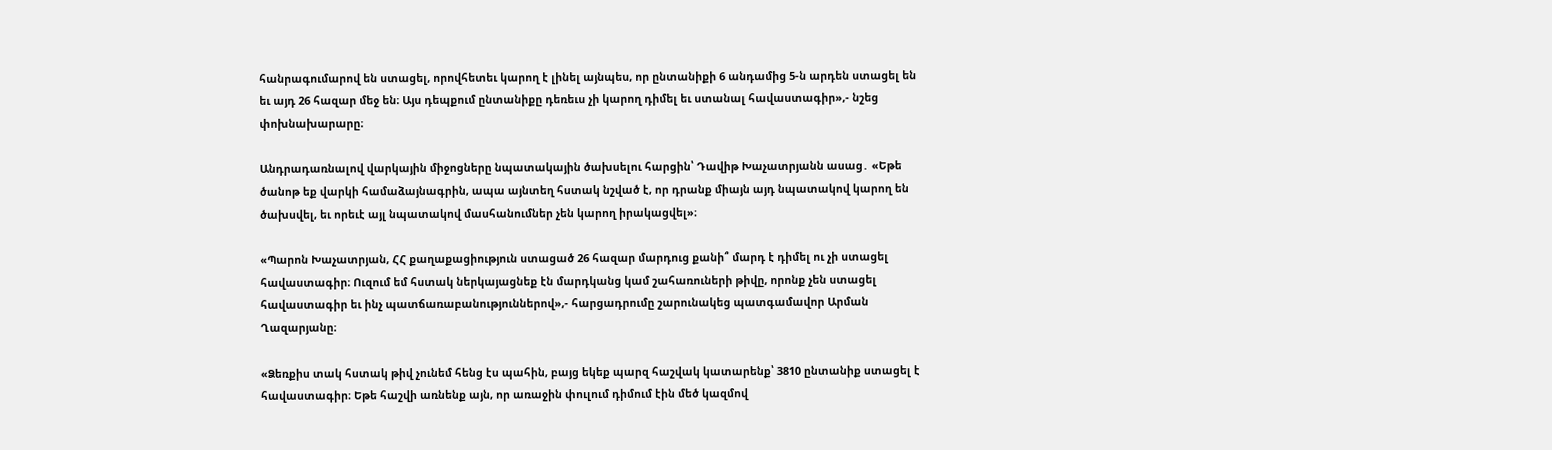հանրագումարով են ստացել, որովհետեւ կարող է լինել այնպես, որ ընտանիքի 6 անդամից 5-ն արդեն ստացել են եւ այդ 26 հազար մեջ են։ Այս դեպքում ընտանիքը դեռեւս չի կարող դիմել եւ ստանալ հավաստագիր»,- նշեց փոխնախարարը։

Անդրադառնալով վարկային միջոցները նպատակային ծախսելու հարցին՝ Դավիթ Խաչատրյանն ասաց․ «Եթե ծանոթ եք վարկի համաձայնագրին, ապա այնտեղ հստակ նշված է, որ դրանք միայն այդ նպատակով կարող են ծախսվել, եւ որեւէ այլ նպատակով մասհանումներ չեն կարող իրակացվել»։

«Պարոն Խաչատրյան, ՀՀ քաղաքացիություն ստացած 26 հազար մարդուց քանի՞ մարդ է դիմել ու չի ստացել հավաստագիր։ Ուզում եմ հստակ ներկայացնեք էն մարդկանց կամ շահառուների թիվը, որոնք չեն ստացել հավաստագիր եւ ինչ պատճառաբանություններով»,- հարցադրումը շարունակեց պատգամավոր Արման Ղազարյանը։

«Ձեռքիս տակ հստակ թիվ չունեմ հենց էս պահին, բայց եկեք պարզ հաշվակ կատարենք՝ 3810 ընտանիք ստացել է հավաստագիր։ Եթե հաշվի առնենք այն, որ առաջին փուլում դիմում էին մեծ կազմով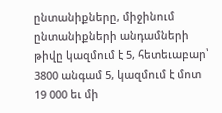ընտանիքները, միջինում ընտանիքների անդամների թիվը կազմում է 5, հետեւաբար՝ 3800 անգամ 5, կազմում է մոտ 19 000 եւ մի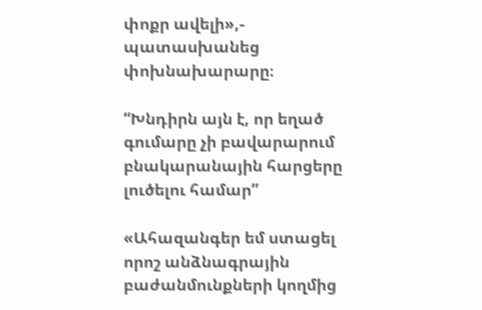փոքր ավելի»,- պատասխանեց փոխնախարարը։

“Խնդիրն այն է, որ եղած գումարը չի բավարարում բնակարանային հարցերը լուծելու համար”

«Ահազանգեր եմ ստացել որոշ անձնագրային բաժանմունքների կողմից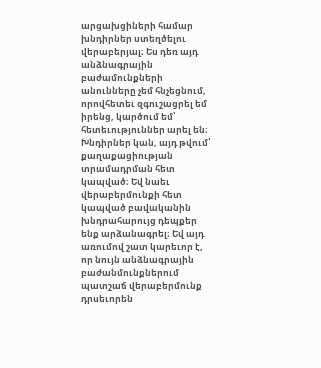արցախցիների համար խնդիրներ ստեղծելու վերաբերյալ։ Ես դեռ այդ անձնագրային բաժամունքների անունները չեմ հնչեցնում, որովհետեւ զգուշացրել եմ իրենց, կարծում եմ՝ հետեւություններ արել են։ Խնդիրներ կան, այդ թվում՝ քաղաքացիության տրամադրման հետ կապված։ Եվ նաեւ վերաբերմունքի հետ կապված բավականին խնդրահարույց դեպքեր ենք արձանագրել։ Եվ այդ առումով շատ կարեւոր է, որ նույն անձնագրային բաժանմունքներում պատշաճ վերաբերմունք դրսեւորեն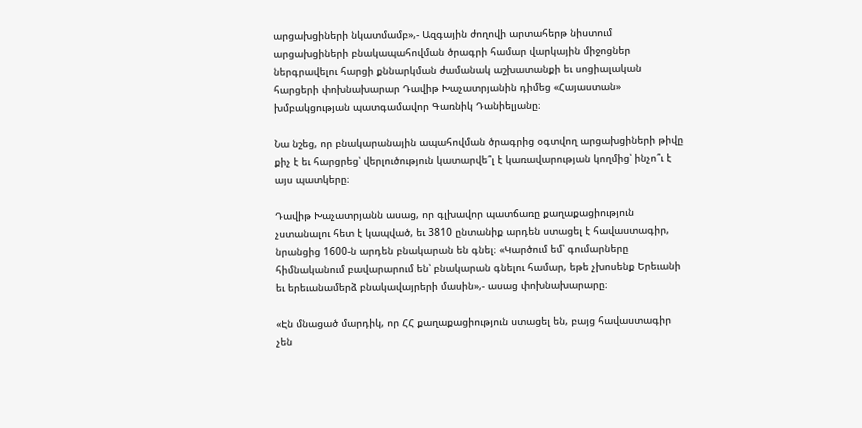արցախցիների նկատմամբ»,- Ազգային ժողովի արտահերթ նիստում արցախցիների բնակապահովման ծրագրի համար վարկային միջոցներ ներգրավելու հարցի քննարկման ժամանակ աշխատանքի եւ սոցիալական հարցերի փոխնախարար Դավիթ Խաչատրյանին դիմեց «Հայաստան» խմբակցության պատգամավոր Գառնիկ Դանիելյանը։

Նա նշեց, որ բնակարանային ապահովման ծրագրից օգտվող արցախցիների թիվը քիչ է եւ հարցրեց՝ վերլուծություն կատարվե՞լ է կառավարության կողմից՝ ինչո՞ւ է այս պատկերը։

Դավիթ Խաչատրյանն ասաց, որ գլխավոր պատճառը քաղաքացիություն չստանալու հետ է կապված, եւ 3810 ընտանիք արդեն ստացել է հավաստագիր, նրանցից 1600-ն արդեն բնակարան են գնել։ «Կարծում եմ՝ գումարները հիմնականում բավարարում են՝ բնակարան գնելու համար, եթե չխոսենք Երեւանի եւ երեւանամերձ բնակավայրերի մասին»,- ասաց փոխնախարարը։

«Էն մնացած մարդիկ, որ ՀՀ քաղաքացիություն ստացել են, բայց հավաստագիր չեն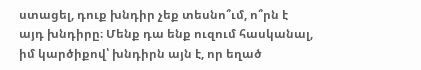ստացել, դուք խնդիր չեք տեսնո՞ւմ, ո՞րն է այդ խնդիրը։ Մենք դա ենք ուզում հասկանալ, իմ կարծիքով՝ խնդիրն այն է, որ եղած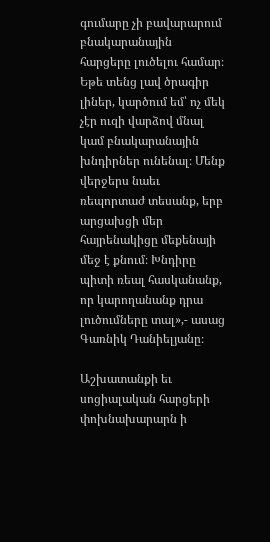գումարը չի բավարարում բնակարանային հարցերը լուծելու համար։ Եթե տենց լավ ծրագիր լիներ, կարծում եմ՝ ոչ մեկ չէր ուզի վարձով մնալ կամ բնակարանային խնդիրներ ունենալ։ Մենք վերջերս նաեւ ռեպորտաժ տեսանք, երբ արցախցի մեր հայրենակիցը մեքենայի մեջ է քնում։ Խնդիրը պիտի ռեալ հասկանանք, որ կարողանանք դրա լուծումները տալ»,- ասաց Գառնիկ Դանիելյանը։

Աշխատանքի եւ սոցիալական հարցերի փոխնախարարն ի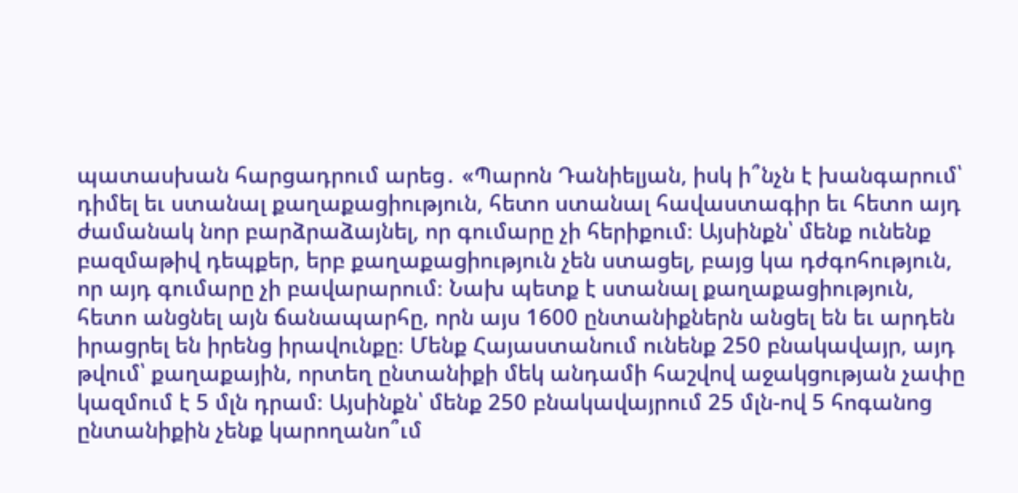պատասխան հարցադրում արեց․ «Պարոն Դանիելյան, իսկ ի՞նչն է խանգարում՝ դիմել եւ ստանալ քաղաքացիություն, հետո ստանալ հավաստագիր եւ հետո այդ ժամանակ նոր բարձրաձայնել, որ գումարը չի հերիքում։ Այսինքն՝ մենք ունենք բազմաթիվ դեպքեր, երբ քաղաքացիություն չեն ստացել, բայց կա դժգոհություն, որ այդ գումարը չի բավարարում։ Նախ պետք է ստանալ քաղաքացիություն, հետո անցնել այն ճանապարհը, որն այս 1600 ընտանիքներն անցել են եւ արդեն իրացրել են իրենց իրավունքը։ Մենք Հայաստանում ունենք 250 բնակավայր, այդ թվում՝ քաղաքային, որտեղ ընտանիքի մեկ անդամի հաշվով աջակցության չափը կազմում է 5 մլն դրամ։ Այսինքն՝ մենք 250 բնակավայրում 25 մլն-ով 5 հոգանոց ընտանիքին չենք կարողանո՞ւմ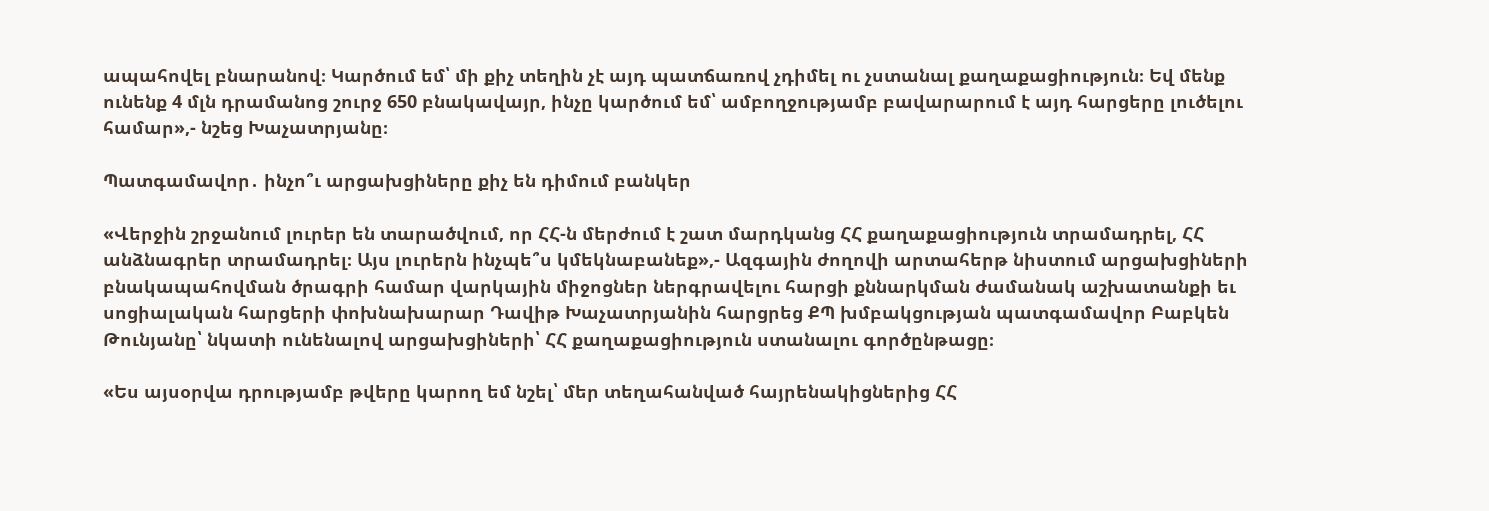ապահովել բնարանով։ Կարծում եմ՝ մի քիչ տեղին չէ այդ պատճառով չդիմել ու չստանալ քաղաքացիություն։ Եվ մենք ունենք 4 մլն դրամանոց շուրջ 650 բնակավայր, ինչը կարծում եմ՝ ամբողջությամբ բավարարում է այդ հարցերը լուծելու համար»,- նշեց Խաչատրյանը։

Պատգամավոր․ ինչո՞ւ արցախցիները քիչ են դիմում բանկեր

«Վերջին շրջանում լուրեր են տարածվում, որ ՀՀ-ն մերժում է շատ մարդկանց ՀՀ քաղաքացիություն տրամադրել, ՀՀ անձնագրեր տրամադրել։ Այս լուրերն ինչպե՞ս կմեկնաբանեք»,- Ազգային ժողովի արտահերթ նիստում արցախցիների բնակապահովման ծրագրի համար վարկային միջոցներ ներգրավելու հարցի քննարկման ժամանակ աշխատանքի եւ սոցիալական հարցերի փոխնախարար Դավիթ Խաչատրյանին հարցրեց ՔՊ խմբակցության պատգամավոր Բաբկեն Թունյանը՝ նկատի ունենալով արցախցիների՝ ՀՀ քաղաքացիություն ստանալու գործընթացը։

«Ես այսօրվա դրությամբ թվերը կարող եմ նշել՝ մեր տեղահանված հայրենակիցներից ՀՀ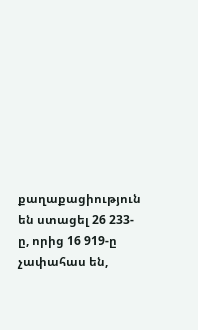քաղաքացիություն են ստացել 26 233-ը, որից 16 919-ը չափահաս են,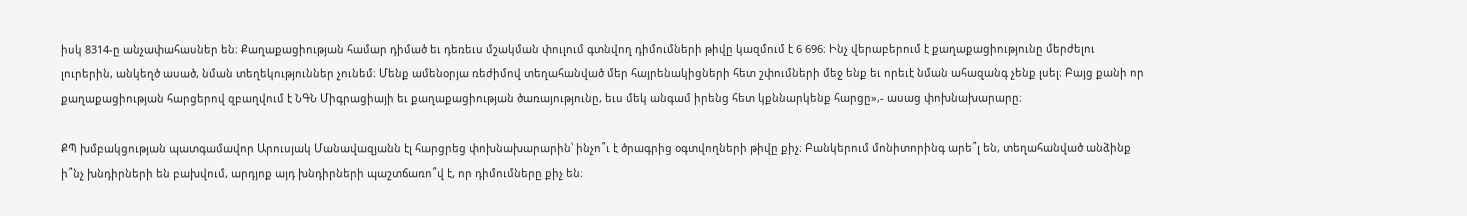իսկ 8314-ը անչափահասներ են։ Քաղաքացիության համար դիմած եւ դեռեւս մշակման փուլում գտնվող դիմումների թիվը կազմում է 6 696։ Ինչ վերաբերում է քաղաքացիությունը մերժելու լուրերին, անկեղծ ասած, նման տեղեկություններ չունեմ։ Մենք ամենօրյա ռեժիմով տեղահանված մեր հայրենակիցների հետ շփումների մեջ ենք եւ որեւէ նման ահազանգ չենք լսել։ Բայց քանի որ քաղաքացիության հարցերով զբաղվում է ՆԳՆ Միգրացիայի եւ քաղաքացիության ծառայությունը, եւս մեկ անգամ իրենց հետ կքննարկենք հարցը»,- ասաց փոխնախարարը։

ՔՊ խմբակցության պատգամավոր Արուսյակ Մանավազյանն էլ հարցրեց փոխնախարարին՝ ինչո՞ւ է ծրագրից օգտվողների թիվը քիչ։ Բանկերում մոնիտորինգ արե՞լ են, տեղահանված անձինք ի՞նչ խնդիրների են բախվում, արդյոք այդ խնդիրների պաշտճառո՞վ է, որ դիմումները քիչ են։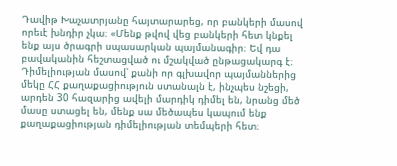Դավիթ Խաչատրյանը հայտարարեց, որ բանկերի մասով որեւէ խնդիր չկա։ «Մենք թվով վեց բանկերի հետ կնքել ենք այս ծրագրի սպասարկան պայմանագիր։ Եվ դա բավականին հեշտացված ու մշակված ընթացակարգ է։ Դիմելիության մասով՝ քանի որ գլխավոր պայմաններից մեկը ՀՀ քաղաքացիություն ստանալն է, ինչպես նշեցի, արդեն 30 հազարից ավելի մարդիկ դիմել են, նրանց մեծ մասը ստացել են, մենք սա մեծապես կապում ենք քաղաքացիության դիմելիության տեմպերի հետ։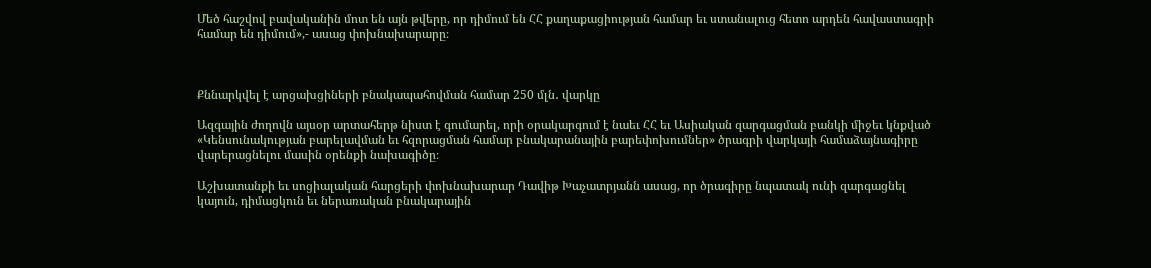Մեծ հաշվով բավականին մոտ են այն թվերը, որ դիմում են ՀՀ քաղաքացիության համար եւ ստանալուց հետո արդեն հավաստագրի համար են դիմում»,- ասաց փոխնախարարը։



Քննարկվել է արցախցիների բնակապահովման համար 250 մլն․ վարկը

Ազգային ժողովն այսօր արտահերթ նիստ է գումարել, որի օրակարգում է նաեւ ՀՀ եւ Ասիական զարգացման բանկի միջեւ կնքված «Կենսունակության բարելավման եւ հզորացման համար բնակարանային բարեփոխումներ» ծրագրի վարկայի համաձայնագիրը վարերացնելու մասին օրենքի նախագիծը։

Աշխատանքի եւ սոցիալական հարցերի փոխնախարար Դավիթ Խաչատրյանն ասաց, որ ծրագիրը նպատակ ունի զարգացնել կայուն, դիմացկուն եւ ներառական բնակարային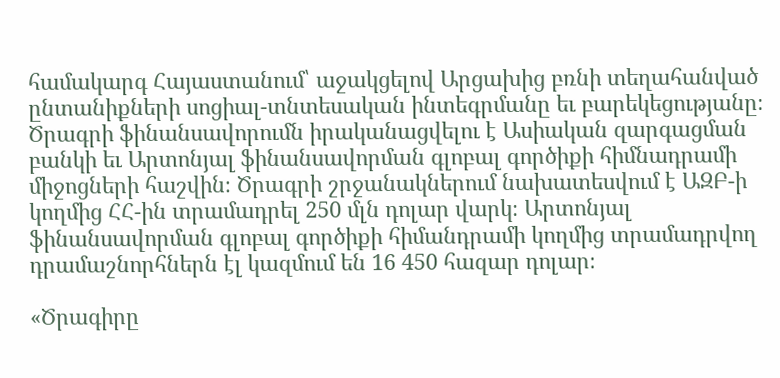համակարգ Հայաստանում՝ աջակցելով Արցախից բռնի տեղահանված ընտանիքների սոցիալ-տնտեսական ինտեգրմանը եւ բարեկեցությանը։ Ծրագրի ֆինանսավորումն իրականացվելու է Ասիական զարգացման բանկի եւ Արտոնյալ ֆինանսավորման գլոբալ գործիքի հիմնադրամի միջոցների հաշվին։ Ծրագրի շրջանակներում նախատեսվում է ԱԶԲ-ի կողմից ՀՀ-ին տրամադրել 250 մլն դոլար վարկ։ Արտոնյալ ֆինանսավորման գլոբալ գործիքի հիմանդրամի կողմից տրամադրվող դրամաշնորհներն էլ կազմում են 16 450 հազար դոլար։

«Ծրագիրը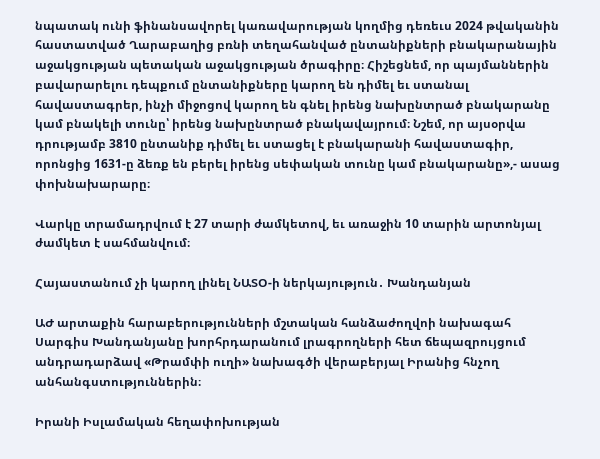նպատակ ունի ֆինանսավորել կառավարության կողմից դեռեւս 2024 թվականին հաստատված Ղարաբաղից բռնի տեղահանված ընտանիքների բնակարանային աջակցության պետական աջակցության ծրագիրը։ Հիշեցնեմ, որ պայմաններին բավարարելու դեպքում ընտանիքները կարող են դիմել եւ ստանալ հավաստագրեր, ինչի միջոցով կարող են գնել իրենց նախընտրած բնակարանը կամ բնակելի տունը՝ իրենց նախընտրած բնակավայրում։ Նշեմ, որ այսօրվա դրությամբ 3810 ընտանիք դիմել եւ ստացել է բնակարանի հավաստագիր, որոնցից 1631-ը ձեռք են բերել իրենց սեփական տունը կամ բնակարանը»,- ասաց փոխնախարարը։

Վարկը տրամադրվում է 27 տարի ժամկետով, եւ առաջին 10 տարին արտոնյալ ժամկետ է սահմանվում։

Հայաստանում չի կարող լինել ՆԱՏՕ-ի ներկայություն․ Խանդանյան

ԱԺ արտաքին հարաբերությունների մշտական հանձաժողվոի նախագահ Սարգիս Խանդանյանը խորհրդարանում լրագրողների հետ ճեպազրույցում անդրադարձավ «Թրամփի ուղի» նախագծի վերաբերյալ Իրանից հնչող անհանգստություններին։

Իրանի Իսլամական հեղափոխության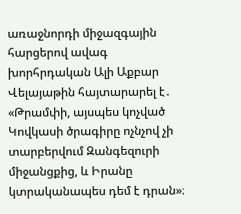առաջնորդի միջազգային հարցերով ավագ խորհրդական Ալի Աքբար Վելայաթին հայտարարել է․ «Թրամփի, այսպես կոչված Կովկասի ծրագիրը ոչնչով չի տարբերվում Զանգեզուրի միջանցքից, և Իրանը կտրականապես դեմ է դրան»։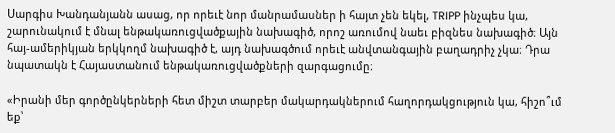Սարգիս Խանդանյանն ասաց, որ որեւէ նոր մանրամասներ ի հայտ չեն եկել, TRIPP ինչպես կա, շարունակում է մնալ ենթակառուցվածքային նախագիծ, որոշ առումով նաեւ բիզնես նախագիծ։ Այն հայ-ամերիկյան երկկողմ նախագիծ է, այդ նախագծում որեւէ անվտանգային բաղադրիչ չկա։ Դրա նպատակն է Հայաստանում ենթակառուցվածքների զարգացումը։

«Իրանի մեր գործընկերների հետ միշտ տարբեր մակարդակներում հաղորդակցություն կա, հիշո՞ւմ եք՝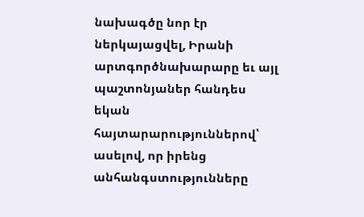նախագծը նոր էր ներկայացվել, Իրանի արտգործնախարարը եւ այլ պաշտոնյաներ հանդես եկան հայտարարություններով՝ ասելով, որ իրենց անհանգստությունները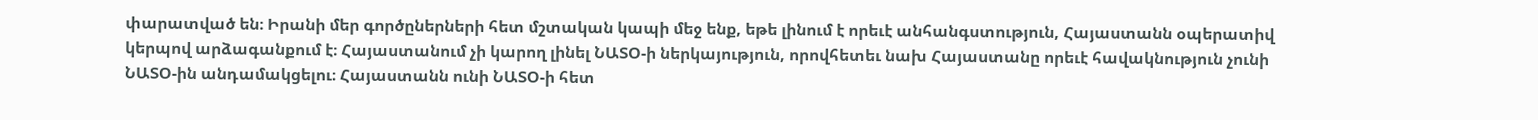փարատված են։ Իրանի մեր գործըներների հետ մշտական կապի մեջ ենք, եթե լինում է որեւէ անհանգստություն, Հայաստանն օպերատիվ կերպով արձագանքում է։ Հայաստանում չի կարող լինել ՆԱՏՕ-ի ներկայություն, որովհետեւ նախ Հայաստանը որեւէ հավակնություն չունի ՆԱՏՕ-ին անդամակցելու։ Հայաստանն ունի ՆԱՏՕ-ի հետ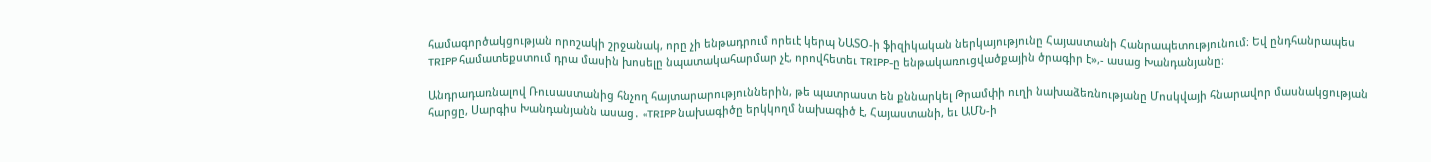համագործակցության որոշակի շրջանակ, որը չի ենթադրում որեւէ կերպ ՆԱՏՕ-ի ֆիզիկական ներկայությունը Հայաստանի Հանրապետությունում։ Եվ ընդհանրապես TRIPP համատեքստում դրա մասին խոսելը նպատակահարմար չէ, որովհետեւ TRIPP-ը ենթակառուցվածքային ծրագիր է»,- ասաց Խանդանյանը։

Անդրադառնալով Ռուսաստանից հնչող հայտարարություններին, թե պատրաստ են քննարկել Թրամփի ուղի նախաձեռնությանը Մոսկվայի հնարավոր մասնակցության հարցը, Սարգիս Խանդանյանն ասաց․ «TRIPP նախագիծը երկկողմ նախագիծ է, Հայաստանի, եւ ԱՄՆ-ի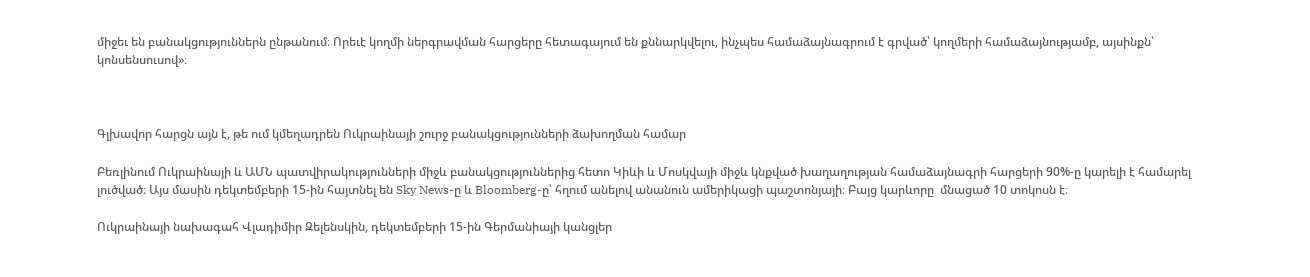միջեւ են բանակցություններն ընթանում։ Որեւէ կողմի ներգրավման հարցերը հետագայում են քննարկվելու, ինչպես համաձայնագրում է գրված՝ կողմերի համաձայնությամբ, այսինքն՝ կոնսենսուսով»։



Գլխավոր հարցն այն է, թե ում կմեղադրեն Ուկրաինայի շուրջ բանակցությունների ձախողման համար

Բեռլինում Ուկրաինայի և ԱՄՆ պատվիրակությունների միջև բանակցություններից հետո Կիևի և Մոսկվայի միջև կնքված խաղաղության համաձայնագրի հարցերի 90%-ը կարելի է համարել լուծված։ Այս մասին դեկտեմբերի 15-ին հայտնել են Sky News-ը և Bloomberg-ը՝ հղում անելով անանուն ամերիկացի պաշտոնյայի։ Բայց կարևորը  մնացած 10 տոկոսն է։

Ուկրաինայի նախագահ Վլադիմիր Զելենսկին, դեկտեմբերի 15-ին Գերմանիայի կանցլեր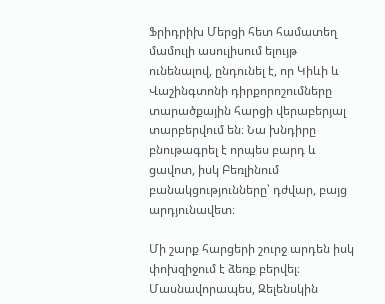Ֆրիդրիխ Մերցի հետ համատեղ մամուլի ասուլիսում ելույթ ունենալով, ընդունել է, որ Կիևի և Վաշինգտոնի դիրքորոշումները տարածքային հարցի վերաբերյալ տարբերվում են։ Նա խնդիրը բնութագրել է որպես բարդ և ցավոտ, իսկ Բեռլինում բանակցությունները՝ դժվար, բայց արդյունավետ։

Մի շարք հարցերի շուրջ արդեն իսկ փոխզիջում է ձեռք բերվել։ Մասնավորապես, Զելենսկին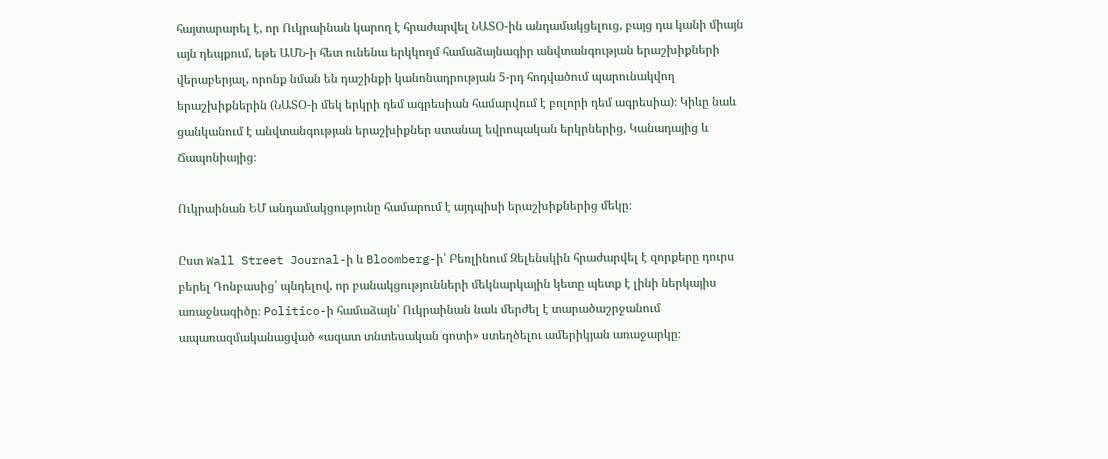հայտարարել է, որ Ուկրաինան կարող է հրաժարվել ՆԱՏՕ-ին անդամակցելուց, բայց դա կանի միայն այն դեպքում, եթե ԱՄՆ-ի հետ ունենա երկկողմ համաձայնագիր անվտանգության երաշխիքների վերաբերյալ, որոնք նման են դաշինքի կանոնադրության 5-րդ հոդվածում պարունակվող երաշխիքներին (ՆԱՏՕ-ի մեկ երկրի դեմ ագրեսիան համարվում է բոլորի դեմ ագրեսիա)։ Կիևը նաև ցանկանում է անվտանգության երաշխիքներ ստանալ եվրոպական երկրներից, Կանադայից և Ճապոնիայից։

Ուկրաինան ԵՄ անդամակցությունը համարում է այդպիսի երաշխիքներից մեկը։

Ըստ Wall Street Journal-ի և Bloomberg-ի՝ Բեռլինում Զելենսկին հրաժարվել է զորքերը դուրս բերել Դոնբասից՝ պնդելով, որ բանակցությունների մեկնարկային կետը պետք է լինի ներկայիս առաջնագիծը։ Politico-ի համաձայն՝ Ուկրաինան նաև մերժել է տարածաշրջանում ապառազմականացված «ազատ տնտեսական գոտի» ստեղծելու ամերիկյան առաջարկը։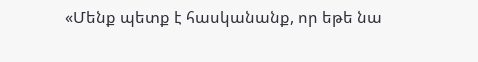«Մենք պետք է հասկանանք, որ եթե նա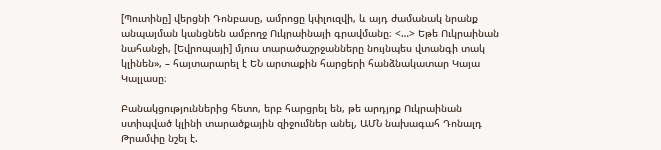[Պուտինը] վերցնի Դոնբասը, ամրոցը կփլուզվի, և այդ ժամանակ նրանք անպայման կանցնեն ամբողջ Ուկրաինայի գրավմանը։ <…> Եթե Ուկրաինան նահանջի, [Եվրոպայի] մյուս տարածաշրջանները նույնպես վտանգի տակ կլինեն», – հայտարարել է ԵՆ արտաքին հարցերի հանձնակատար Կայա Կալլասը։

Բանակցություններից հետո, երբ հարցրել են, թե արդյոք Ուկրաինան ստիպված կլինի տարածքային զիջումներ անել, ԱՄՆ նախագահ Դոնալդ Թրամփը նշել է.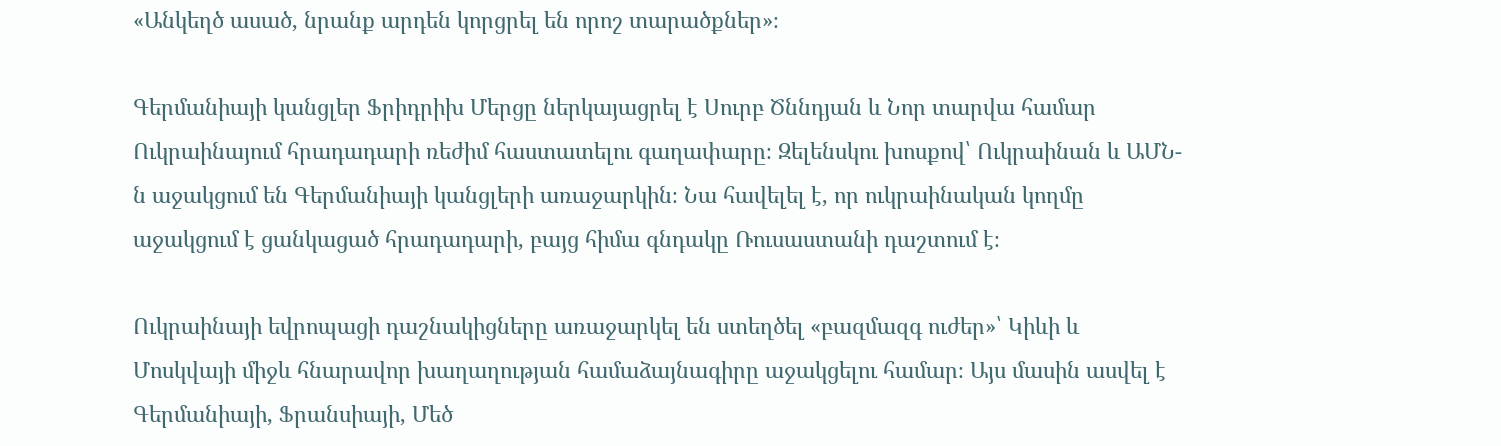«Անկեղծ ասած, նրանք արդեն կորցրել են որոշ տարածքներ»։

Գերմանիայի կանցլեր Ֆրիդրիխ Մերցը ներկայացրել է Սուրբ Ծննդյան և Նոր տարվա համար Ուկրաինայում հրադադարի ռեժիմ հաստատելու գաղափարը։ Զելենսկու խոսքով՝ Ուկրաինան և ԱՄՆ-ն աջակցում են Գերմանիայի կանցլերի առաջարկին։ Նա հավելել է, որ ուկրաինական կողմը աջակցում է ցանկացած հրադադարի, բայց հիմա գնդակը Ռուսաստանի դաշտում է։

Ուկրաինայի եվրոպացի դաշնակիցները առաջարկել են ստեղծել «բազմազգ ուժեր»՝ Կիևի և Մոսկվայի միջև հնարավոր խաղաղության համաձայնագիրը աջակցելու համար։ Այս մասին ասվել է Գերմանիայի, Ֆրանսիայի, Մեծ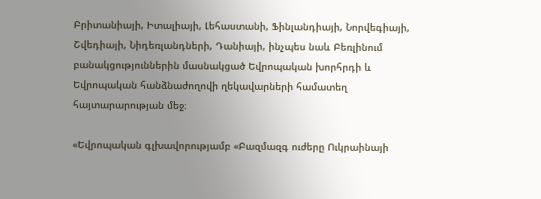Բրիտանիայի, Իտալիայի, Լեհաստանի, Ֆինլանդիայի, Նորվեգիայի, Շվեդիայի, Նիդեռլանդների, Դանիայի, ինչպես նաև Բեռլինում բանակցություններին մասնակցած Եվրոպական խորհրդի և Եվրոպական հանձնաժողովի ղեկավարների համատեղ հայտարարության մեջ։

«Եվրոպական գլխավորությամբ «Բազմազգ ուժերը Ուկրաինայի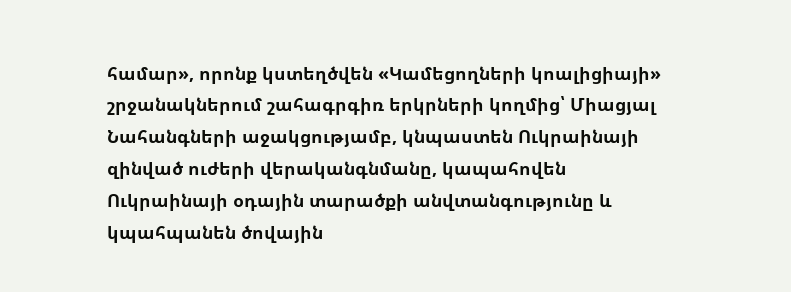համար», որոնք կստեղծվեն «Կամեցողների կոալիցիայի» շրջանակներում շահագրգիռ երկրների կողմից՝ Միացյալ Նահանգների աջակցությամբ, կնպաստեն Ուկրաինայի զինված ուժերի վերականգնմանը, կապահովեն Ուկրաինայի օդային տարածքի անվտանգությունը և կպահպանեն ծովային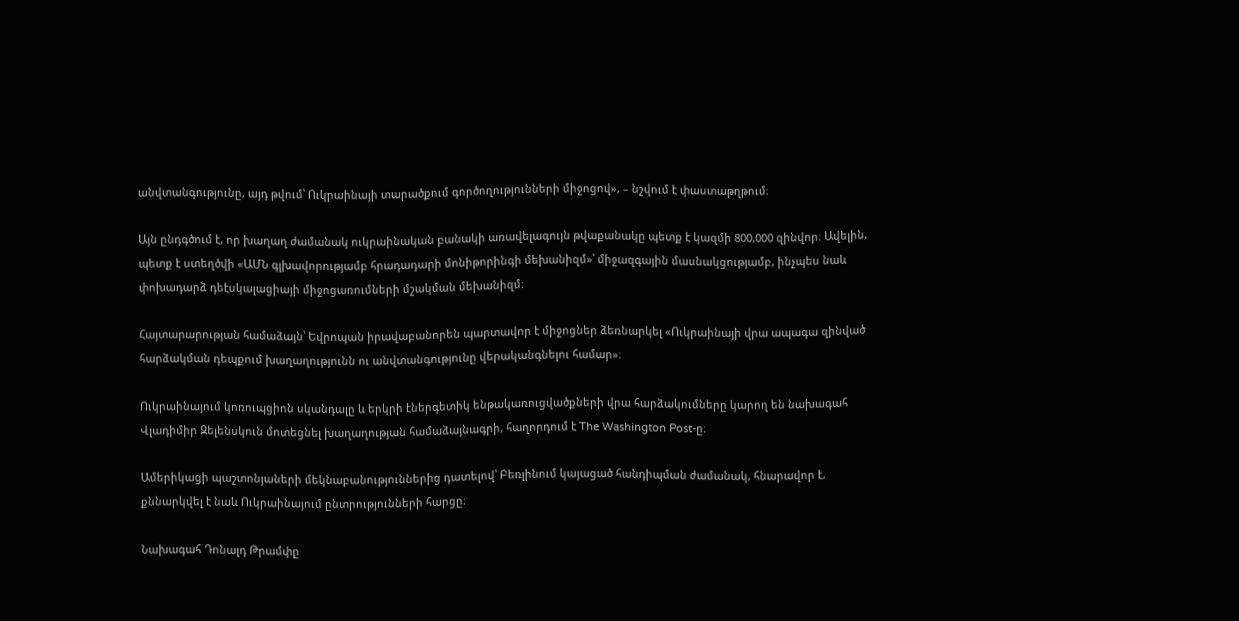անվտանգությունը, այդ թվում՝ Ուկրաինայի տարածքում գործողությունների միջոցով», – նշվում է փաստաթղթում։

Այն ընդգծում է, որ խաղաղ ժամանակ ուկրաինական բանակի առավելագույն թվաքանակը պետք է կազմի 800,000 զինվոր։ Ավելին, պետք է ստեղծվի «ԱՄՆ գլխավորությամբ հրադադարի մոնիթորինգի մեխանիզմ»՝ միջազգային մասնակցությամբ, ինչպես նաև փոխադարձ դեէսկալացիայի միջոցառումների մշակման մեխանիզմ։

Հայտարարության համաձայն՝ Եվրոպան իրավաբանորեն պարտավոր է միջոցներ ձեռնարկել «Ուկրաինայի վրա ապագա զինված հարձակման դեպքում խաղաղությունն ու անվտանգությունը վերականգնելու համար»։

Ուկրաինայում կոռուպցիոն սկանդալը և երկրի էներգետիկ ենթակառուցվածքների վրա հարձակումները կարող են նախագահ Վլադիմիր Զելենսկուն մոտեցնել խաղաղության համաձայնագրի, հաղորդում է The Washington Post-ը։

Ամերիկացի պաշտոնյաների մեկնաբանություններից դատելով՝ Բեռլինում կայացած հանդիպման ժամանակ, հնարավոր է, քննարկվել է նաև Ուկրաինայում ընտրությունների հարցը։

Նախագահ Դոնալդ Թրամփը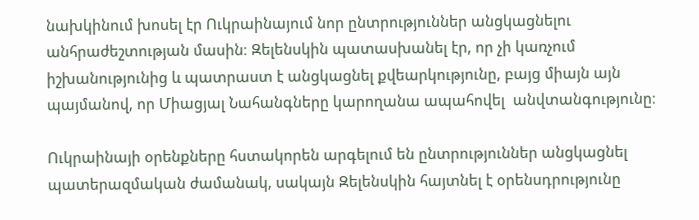նախկինում խոսել էր Ուկրաինայում նոր ընտրություններ անցկացնելու անհրաժեշտության մասին։ Զելենսկին պատասխանել էր, որ չի կառչում իշխանությունից և պատրաստ է անցկացնել քվեարկությունը, բայց միայն այն պայմանով, որ Միացյալ Նահանգները կարողանա ապահովել  անվտանգությունը։

Ուկրաինայի օրենքները հստակորեն արգելում են ընտրություններ անցկացնել պատերազմական ժամանակ, սակայն Զելենսկին հայտնել է օրենսդրությունը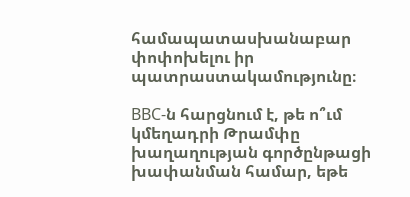համապատասխանաբար փոփոխելու իր պատրաստակամությունը։

BBC-ն հարցնում է, թե ո՞ւմ կմեղադրի Թրամփը խաղաղության գործընթացի խափանման համար, եթե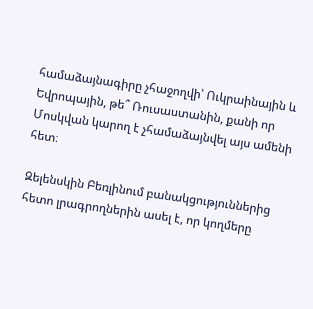համաձայնագիրը չհաջողվի՝ Ուկրաինային և Եվրոպային, թե՞ Ռուսաստանին, քանի որ Մոսկվան կարող է չհամաձայնվել այս ամենի հետ։

Զելենսկին Բեռլինում բանակցություններից հետո լրագրողներին ասել է, որ կողմերը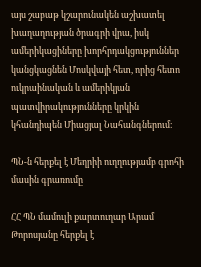այս շաբաթ կշարունակեն աշխատել խաղաղության ծրագրի վրա, իսկ ամերիկացիները խորհրդակցություններ կանցկացնեն Մոսկվայի հետ, որից հետո ուկրաինական և ամերիկյան պատվիրակությունները կրկին կհանդիպեն Միացյալ Նահանգներում։

ՊՆ-ն հերքել է Մեղրիի ուղղությամբ գրոհի մասին գրառումը

ՀՀ ՊՆ մամուլի քարտուղար Արամ Թորոսյանը հերքել է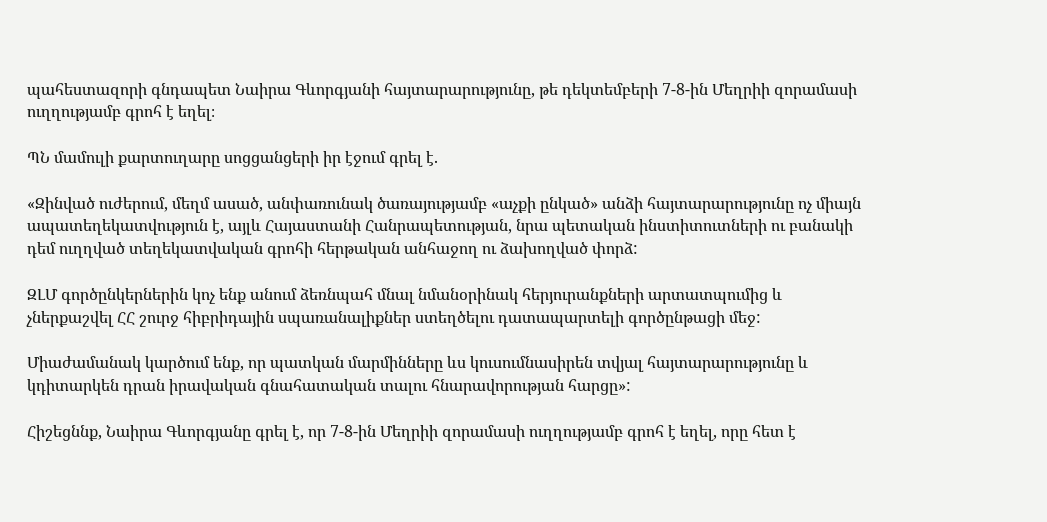պահեստազորի գնդապետ Նաիրա Գևորգյանի հայտարարությունը, թե դեկտեմբերի 7-8-ին Մեղրիի զորամասի ուղղությամբ գրոհ է եղել։

ՊՆ մամուլի քարտուղարը սոցցանցերի իր էջում գրել է.

«Զինված ուժերում, մեղմ ասած, անփառունակ ծառայությամբ «աչքի ընկած» անձի հայտարարությունը ոչ միայն ապատեղեկատվություն է, այլև Հայաստանի Հանրապետության, նրա պետական ինստիտուտների ու բանակի դեմ ուղղված տեղեկատվական գրոհի հերթական անհաջող ու ձախողված փորձ:

ԶԼՄ գործընկերներին կոչ ենք անում ձեռնպահ մնալ նմանօրինակ հերյուրանքների արտատպումից և չներքաշվել ՀՀ շուրջ հիբրիդային սպառանալիքներ ստեղծելու դատապարտելի գործընթացի մեջ:

Միաժամանակ կարծում ենք, որ պատկան մարմինները ևս կուսումնասիրեն տվյալ հայտարարությունը և կդիտարկեն դրան իրավական գնահատական տալու հնարավորության հարցը»:

Հիշեցննք, Նաիրա Գևորգյանը գրել է, որ 7-8-ին Մեղրիի զորամասի ուղղությամբ գրոհ է եղել, որը հետ է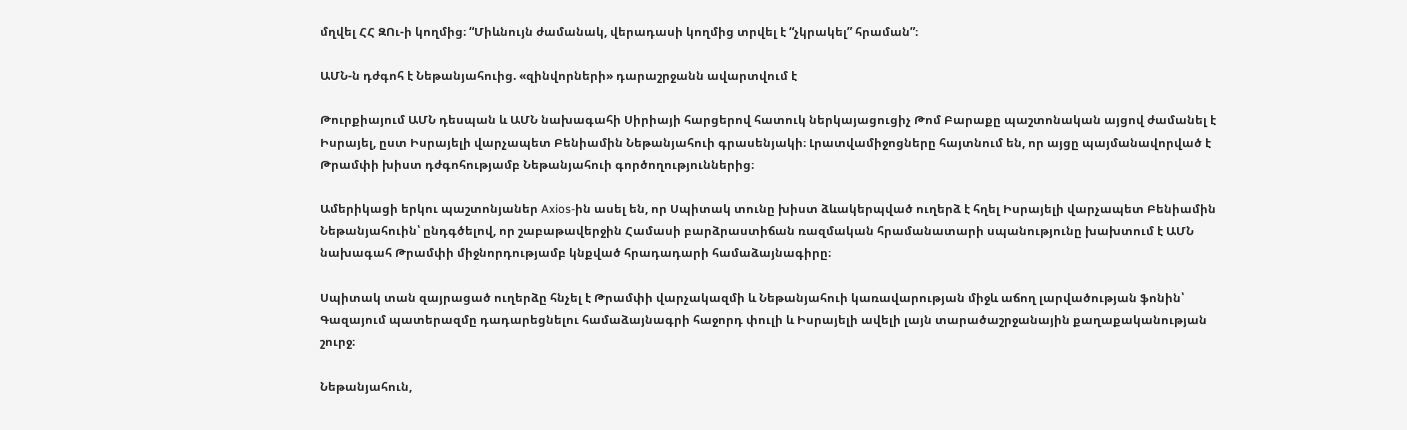մղվել ՀՀ ԶՈւ-ի կողմից։ “Միևնույն ժամանակ, վերադասի կողմից տրվել է “չկրակել” հրաման”։

ԱՄՆ-ն դժգոհ է Նեթանյահուից. «զինվորների» դարաշրջանն ավարտվում է

Թուրքիայում ԱՄՆ դեսպան և ԱՄՆ նախագահի Սիրիայի հարցերով հատուկ ներկայացուցիչ Թոմ Բարաքը պաշտոնական այցով ժամանել է Իսրայել, ըստ Իսրայելի վարչապետ Բենիամին Նեթանյահուի գրասենյակի։ Լրատվամիջոցները հայտնում են, որ այցը պայմանավորված է Թրամփի խիստ դժգոհությամբ Նեթանյահուի գործողություններից։

Ամերիկացի երկու պաշտոնյաներ Axios-ին ասել են, որ Սպիտակ տունը խիստ ձևակերպված ուղերձ է հղել Իսրայելի վարչապետ Բենիամին Նեթանյահուին՝ ընդգծելով, որ շաբաթավերջին Համասի բարձրաստիճան ռազմական հրամանատարի սպանությունը խախտում է ԱՄՆ նախագահ Թրամփի միջնորդությամբ կնքված հրադադարի համաձայնագիրը։

Սպիտակ տան զայրացած ուղերձը հնչել է Թրամփի վարչակազմի և Նեթանյահուի կառավարության միջև աճող լարվածության ֆոնին՝ Գազայում պատերազմը դադարեցնելու համաձայնագրի հաջորդ փուլի և Իսրայելի ավելի լայն տարածաշրջանային քաղաքականության շուրջ։

Նեթանյահուն,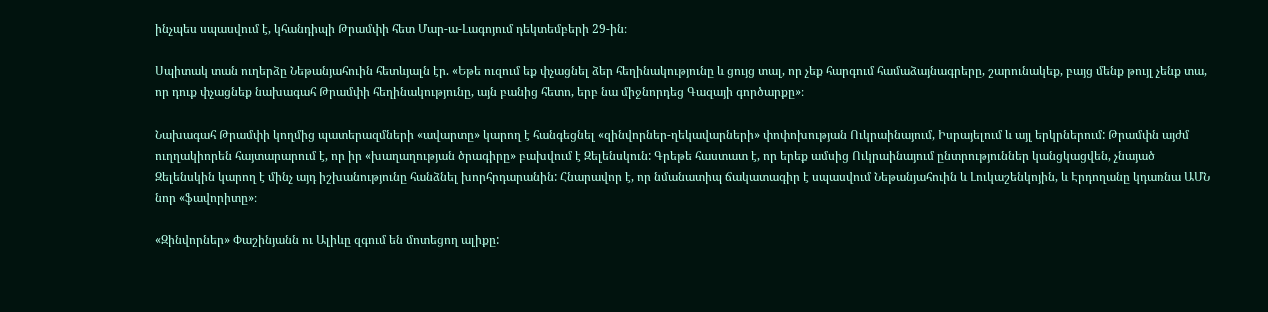ինչպես սպասվում է, կհանդիպի Թրամփի հետ Մար-ա-Լագոյում դեկտեմբերի 29-ին։

Սպիտակ տան ուղերձը Նեթանյահուին հետևյալն էր. «Եթե ուզում եք փչացնել ձեր հեղինակությունը և ցույց տալ, որ չեք հարգում համաձայնագրերը, շարունակեք, բայց մենք թույլ չենք տա, որ դուք փչացնեք նախագահ Թրամփի հեղինակությունը, այն բանից հետո, երբ նա միջնորդեց Գազայի գործարքը»։

Նախագահ Թրամփի կողմից պատերազմների «ավարտը» կարող է հանգեցնել «զինվորներ-ղեկավարների» փոփոխության Ուկրաինայում, Իսրայելում և այլ երկրներում: Թրամփն այժմ ուղղակիորեն հայտարարում է, որ իր «խաղաղության ծրագիրը» բախվում է Զելենսկուն: Գրեթե հաստատ է, որ երեք ամսից Ուկրաինայում ընտրություններ կանցկացվեն, չնայած Զելենսկին կարող է մինչ այդ իշխանությունը հանձնել խորհրդարանին: Հնարավոր է, որ նմանատիպ ճակատագիր է սպասվում Նեթանյահուին և Լուկաշենկոյին, և Էրդողանը կդառնա ԱՄՆ նոր «ֆավորիտը»։

«Զինվորներ» Փաշինյանն ու Ալիևը զգում են մոտեցող ալիքը: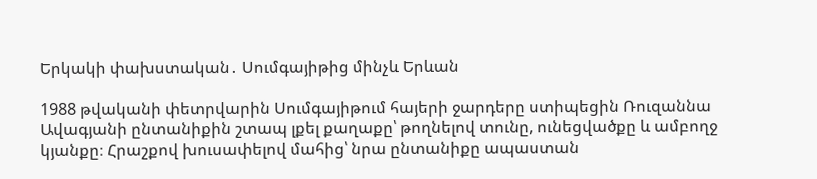Երկակի փախստական․ Սումգայիթից մինչև Երևան

1988 թվականի փետրվարին Սումգայիթում հայերի ջարդերը ստիպեցին Ռուզաննա Ավագյանի ընտանիքին շտապ լքել քաղաքը՝ թողնելով տունը, ունեցվածքը և ամբողջ կյանքը։ Հրաշքով խուսափելով մահից՝ նրա ընտանիքը ապաստան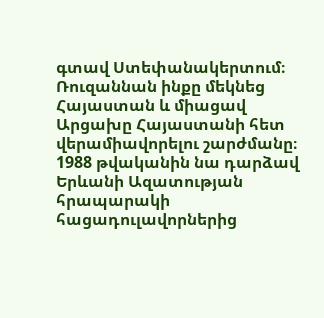գտավ Ստեփանակերտում։ Ռուզաննան ինքը մեկնեց Հայաստան և միացավ Արցախը Հայաստանի հետ վերամիավորելու շարժմանը։ 1988 թվականին նա դարձավ Երևանի Ազատության հրապարակի հացադուլավորներից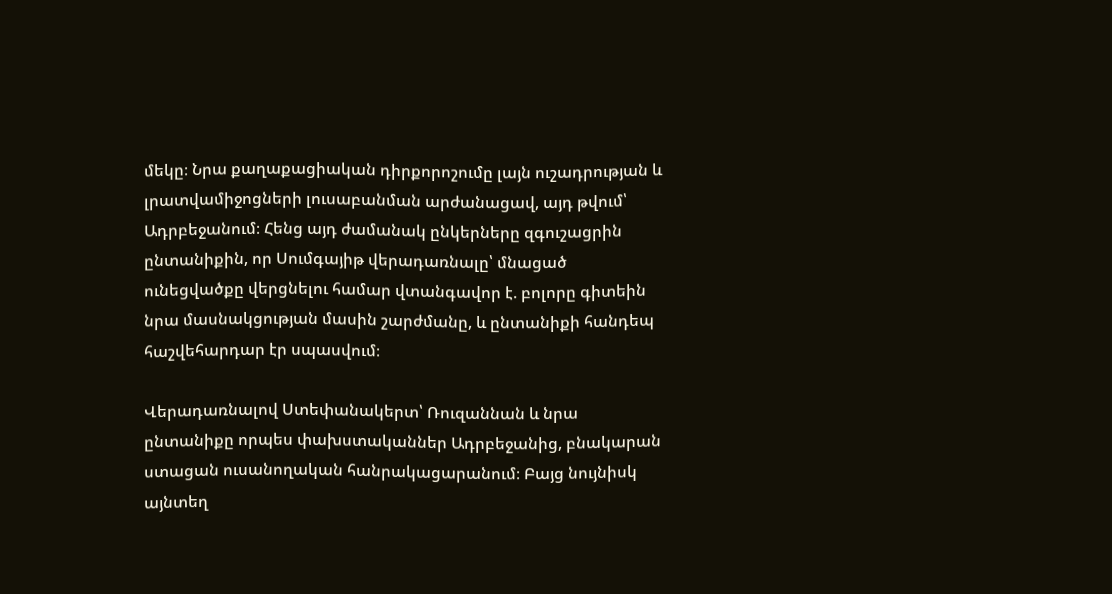մեկը։ Նրա քաղաքացիական դիրքորոշումը լայն ուշադրության և լրատվամիջոցների լուսաբանման արժանացավ, այդ թվում՝ Ադրբեջանում։ Հենց այդ ժամանակ ընկերները զգուշացրին ընտանիքին, որ Սումգայիթ վերադառնալը՝ մնացած ունեցվածքը վերցնելու համար վտանգավոր է. բոլորը գիտեին նրա մասնակցության մասին շարժմանը, և ընտանիքի հանդեպ հաշվեհարդար էր սպասվում։

Վերադառնալով Ստեփանակերտ՝ Ռուզաննան և նրա ընտանիքը որպես փախստականներ Ադրբեջանից, բնակարան ստացան ուսանողական հանրակացարանում։ Բայց նույնիսկ այնտեղ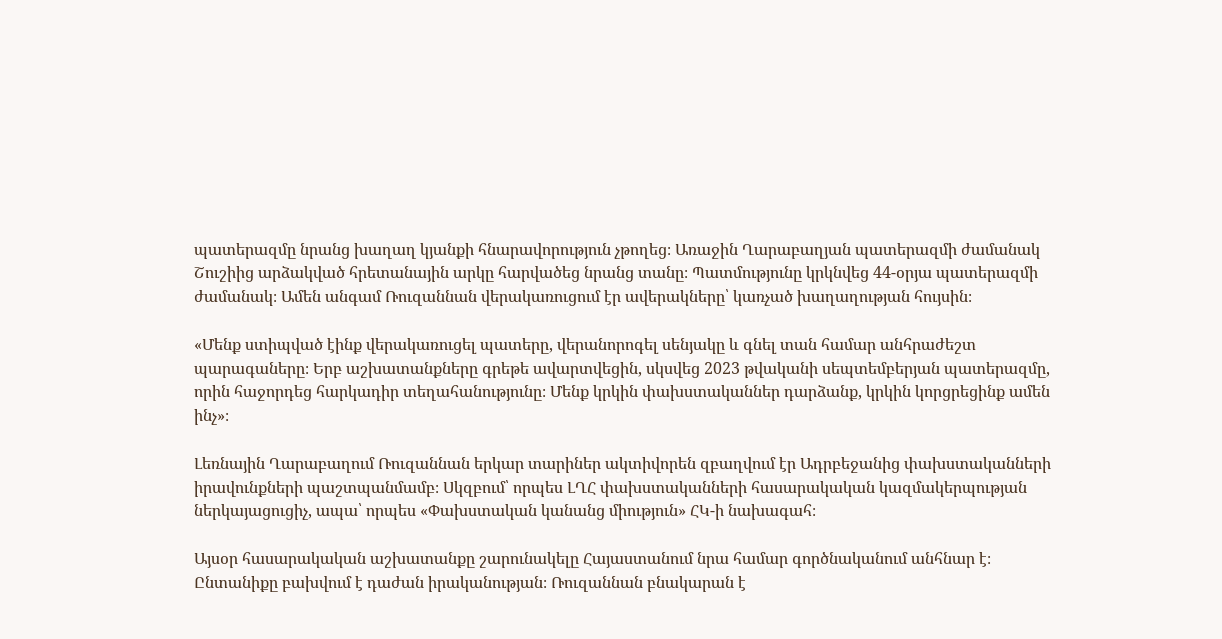պատերազմը նրանց խաղաղ կյանքի հնարավորություն չթողեց։ Առաջին Ղարաբաղյան պատերազմի ժամանակ Շուշիից արձակված հրետանային արկը հարվածեց նրանց տանը։ Պատմությունը կրկնվեց 44-օրյա պատերազմի ժամանակ։ Ամեն անգամ Ռուզաննան վերակառուցում էր ավերակները՝ կառչած խաղաղության հույսին։

«Մենք ստիպված էինք վերակառուցել պատերը, վերանորոգել սենյակը և գնել տան համար անհրաժեշտ պարագաները։ Երբ աշխատանքները գրեթե ավարտվեցին, սկսվեց 2023 թվականի սեպտեմբերյան պատերազմը, որին հաջորդեց հարկադիր տեղահանությունը։ Մենք կրկին փախստականներ դարձանք, կրկին կորցրեցինք ամեն ինչ»։

Լեռնային Ղարաբաղում Ռուզաննան երկար տարիներ ակտիվորեն զբաղվում էր Ադրբեջանից փախստականների իրավունքների պաշտպանմամբ։ Սկզբում՝ որպես ԼՂՀ փախստականների հասարակական կազմակերպության ներկայացուցիչ, ապա՝ որպես «Փախստական կանանց միություն» ՀԿ-ի նախագահ։

Այսօր հասարակական աշխատանքը շարունակելը Հայաստանում նրա համար գործնականում անհնար է։ Ընտանիքը բախվում է դաժան իրականության։ Ռուզաննան բնակարան է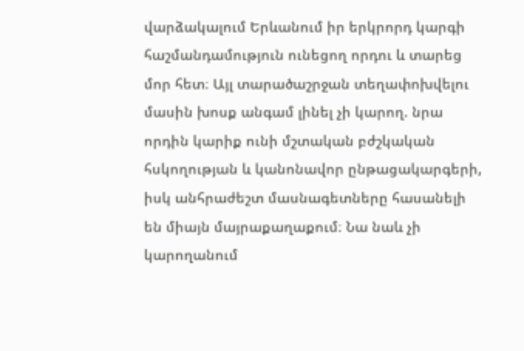վարձակալում Երևանում իր երկրորդ կարգի հաշմանդամություն ունեցող որդու և տարեց մոր հետ։ Այլ տարածաշրջան տեղափոխվելու մասին խոսք անգամ լինել չի կարող. նրա որդին կարիք ունի մշտական բժշկական հսկողության և կանոնավոր ընթացակարգերի, իսկ անհրաժեշտ մասնագետները հասանելի են միայն մայրաքաղաքում։ Նա նաև չի կարողանում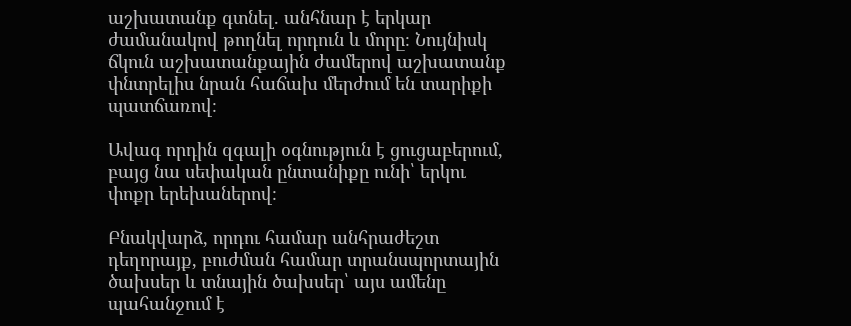աշխատանք գտնել. անհնար է երկար ժամանակով թողնել որդուն և մորը։ Նույնիսկ ճկուն աշխատանքային ժամերով աշխատանք փնտրելիս նրան հաճախ մերժում են տարիքի պատճառով։

Ավագ որդին զգալի օգնություն է ցուցաբերում, բայց նա սեփական ընտանիքը ունի՝ երկու փոքր երեխաներով։

Բնակվարձ, որդու համար անհրաժեշտ դեղորայք, բուժման համար տրանսպորտային ծախսեր և տնային ծախսեր՝ այս ամենը պահանջում է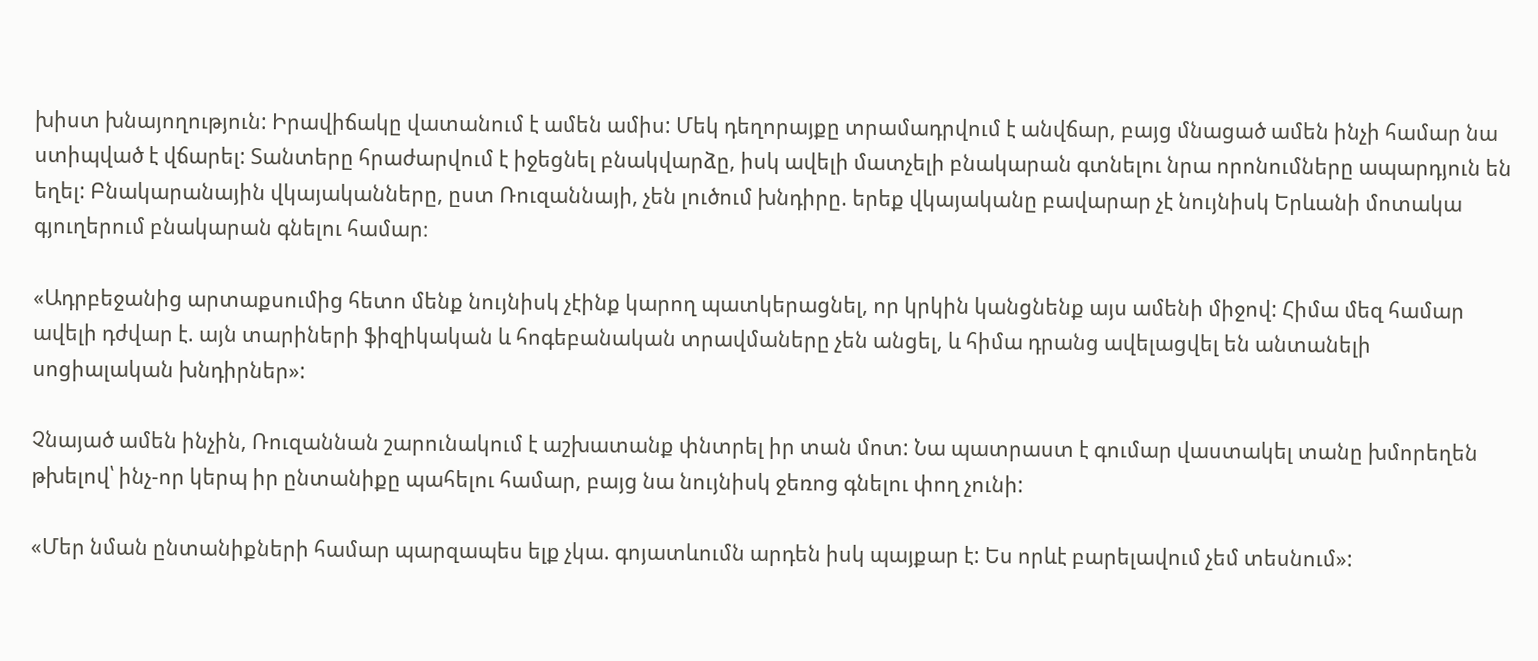խիստ խնայողություն: Իրավիճակը վատանում է ամեն ամիս: Մեկ դեղորայքը տրամադրվում է անվճար, բայց մնացած ամեն ինչի համար նա ստիպված է վճարել: Տանտերը հրաժարվում է իջեցնել բնակվարձը, իսկ ավելի մատչելի բնակարան գտնելու նրա որոնումները ապարդյուն են եղել: Բնակարանային վկայականները, ըստ Ռուզաննայի, չեն լուծում խնդիրը. երեք վկայականը բավարար չէ նույնիսկ Երևանի մոտակա գյուղերում բնակարան գնելու համար։

«Ադրբեջանից արտաքսումից հետո մենք նույնիսկ չէինք կարող պատկերացնել, որ կրկին կանցնենք այս ամենի միջով: Հիմա մեզ համար ավելի դժվար է. այն տարիների ֆիզիկական և հոգեբանական տրավմաները չեն անցել, և հիմա դրանց ավելացվել են անտանելի սոցիալական խնդիրներ»:

Չնայած ամեն ինչին, Ռուզաննան շարունակում է աշխատանք փնտրել իր տան մոտ: Նա պատրաստ է գումար վաստակել տանը խմորեղեն թխելով՝ ինչ-որ կերպ իր ընտանիքը պահելու համար, բայց նա նույնիսկ ջեռոց գնելու փող չունի:

«Մեր նման ընտանիքների համար պարզապես ելք չկա. գոյատևումն արդեն իսկ պայքար է: Ես որևէ բարելավում չեմ տեսնում»: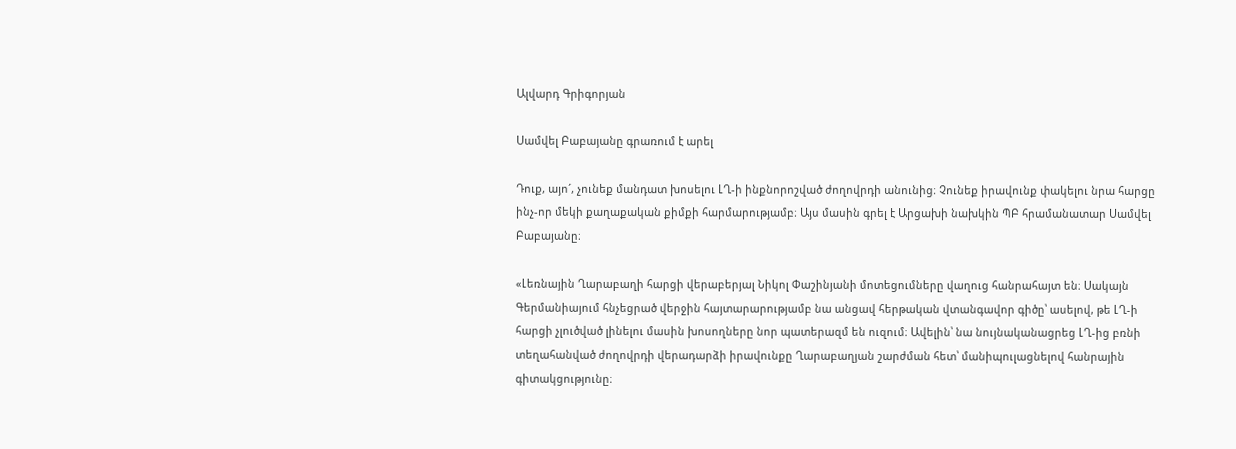Ալվարդ Գրիգորյան

Սամվել Բաբայանը գրառում է արել

Դուք, այոˊ, չունեք մանդատ խոսելու ԼՂ-ի ինքնորոշված ժողովրդի անունից։ Չունեք իրավունք փակելու նրա հարցը ինչ-որ մեկի քաղաքական քիմքի հարմարությամբ։ Այս մասին գրել է Արցախի նախկին ՊԲ հրամանատար Սամվել Բաբայանը։

«Լեռնային Ղարաբաղի հարցի վերաբերյալ Նիկոլ Փաշինյանի մոտեցումները վաղուց հանրահայտ են։ Սակայն Գերմանիայում հնչեցրած վերջին հայտարարությամբ նա անցավ հերթական վտանգավոր գիծը՝ ասելով, թե ԼՂ-ի հարցի չլուծված լինելու մասին խոսողները նոր պատերազմ են ուզում։ Ավելին՝ նա նույնականացրեց ԼՂ-ից բռնի տեղահանված ժողովրդի վերադարձի իրավունքը Ղարաբաղյան շարժման հետ՝ մանիպուլացնելով հանրային գիտակցությունը։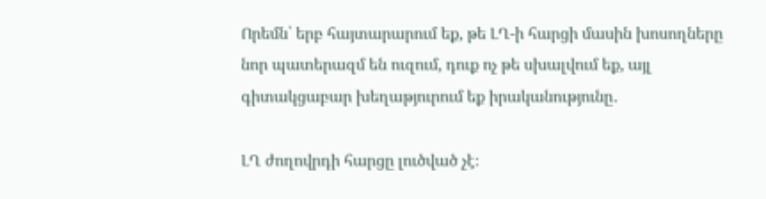Որեմն՝ երբ հայտարարում եք, թե ԼՂ-ի հարցի մասին խոսողները նոր պատերազմ են ուզում, դուք ոչ թե սխալվում եք, այլ գիտակցաբար խեղաթյուրում եք իրականությունը․

ԼՂ ժողովրդի հարցը լուծված չէ։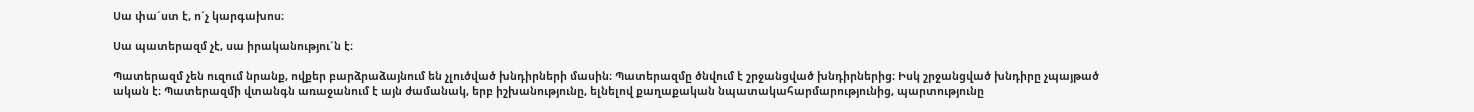Սա փաˊստ է, ոˊչ կարգախոս։

Սա պատերազմ չէ, սա իրականություˊն է։

Պատերազմ չեն ուզում նրանք, ովքեր բարձրաձայնում են չլուծված խնդիրների մասին։ Պատերազմը ծնվում է շրջանցված խնդիրներից։ Իսկ շրջանցված խնդիրը չպայթած ական է։ Պատերազմի վտանգն առաջանում է այն ժամանակ, երբ իշխանությունը, ելնելով քաղաքական նպատակահարմարությունից, պարտությունը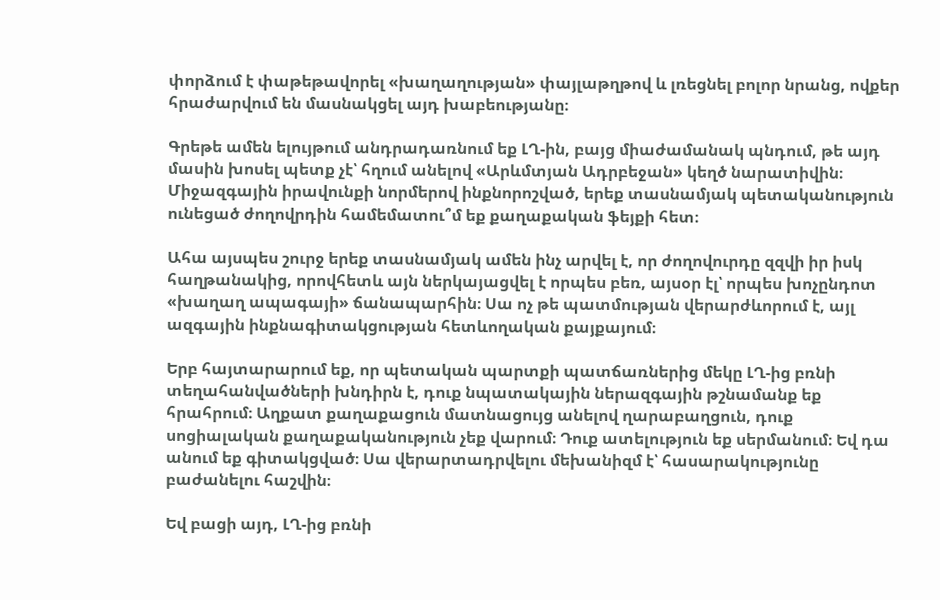փորձում է փաթեթավորել «խաղաղության» փայլաթղթով և լռեցնել բոլոր նրանց, ովքեր հրաժարվում են մասնակցել այդ խաբեությանը։

Գրեթե ամեն ելույթում անդրադառնում եք ԼՂ-ին, բայց միաժամանակ պնդում, թե այդ մասին խոսել պետք չէ՝ հղում անելով «Արևմտյան Ադրբեջան» կեղծ նարատիվին։ Միջազգային իրավունքի նորմերով ինքնորոշված, երեք տասնամյակ պետականություն ունեցած ժողովրդին համեմատու՞մ եք քաղաքական ֆեյքի հետ։

Ահա այսպես շուրջ երեք տասնամյակ ամեն ինչ արվել է, որ ժողովուրդը զզվի իր իսկ հաղթանակից, որովհետև այն ներկայացվել է որպես բեռ, այսօր էլ՝ որպես խոչընդոտ «խաղաղ ապագայի» ճանապարհին։ Սա ոչ թե պատմության վերարժևորում է, այլ ազգային ինքնագիտակցության հետևողական քայքայում։

Երբ հայտարարում եք, որ պետական պարտքի պատճառներից մեկը ԼՂ-ից բռնի տեղահանվածների խնդիրն է, դուք նպատակային ներազգային թշնամանք եք հրահրում։ Աղքատ քաղաքացուն մատնացույց անելով ղարաբաղցուն, դուք սոցիալական քաղաքականություն չեք վարում։ Դուք ատելություն եք սերմանում։ Եվ դա անում եք գիտակցված։ Սա վերարտադրվելու մեխանիզմ է՝ հասարակությունը բաժանելու հաշվին։

Եվ բացի այդ, ԼՂ-ից բռնի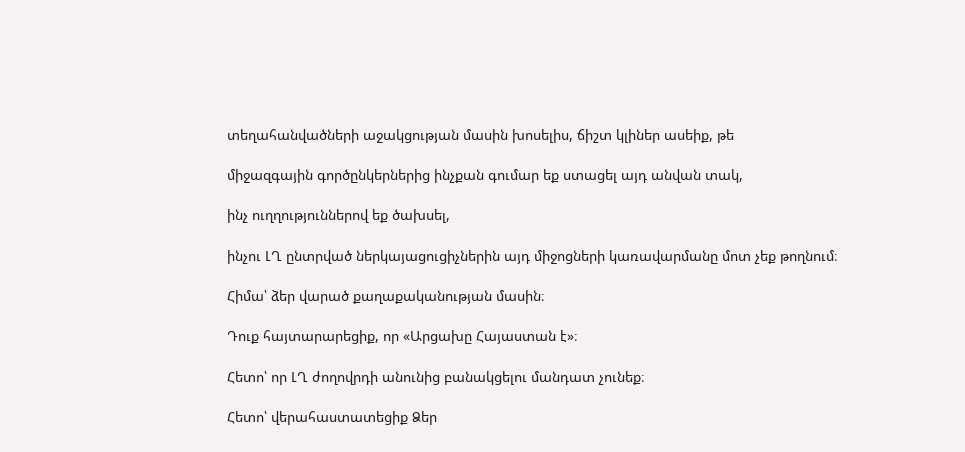տեղահանվածների աջակցության մասին խոսելիս, ճիշտ կլիներ ասեիք, թե

միջազգային գործընկերներից ինչքան գումար եք ստացել այդ անվան տակ,

ինչ ուղղություններով եք ծախսել,

ինչու ԼՂ ընտրված ներկայացուցիչներին այդ միջոցների կառավարմանը մոտ չեք թողնում։

Հիմա՝ ձեր վարած քաղաքականության մասին։

Դուք հայտարարեցիք, որ «Արցախը Հայաստան է»։

Հետո՝ որ ԼՂ ժողովրդի անունից բանակցելու մանդատ չունեք։

Հետո՝ վերահաստատեցիք Ձեր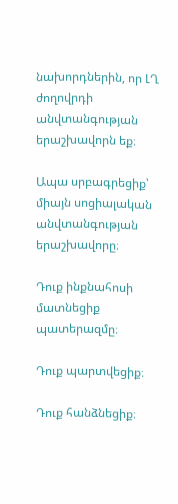նախորդներին, որ ԼՂ ժողովրդի անվտանգության երաշխավորն եք։

Ապա սրբագրեցիք՝ միայն սոցիալական անվտանգության երաշխավորը։

Դուք ինքնահոսի մատնեցիք պատերազմը։

Դուք պարտվեցիք։

Դուք հանձնեցիք։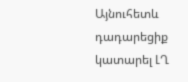Այնուհետև դադարեցիք կատարել ԼՂ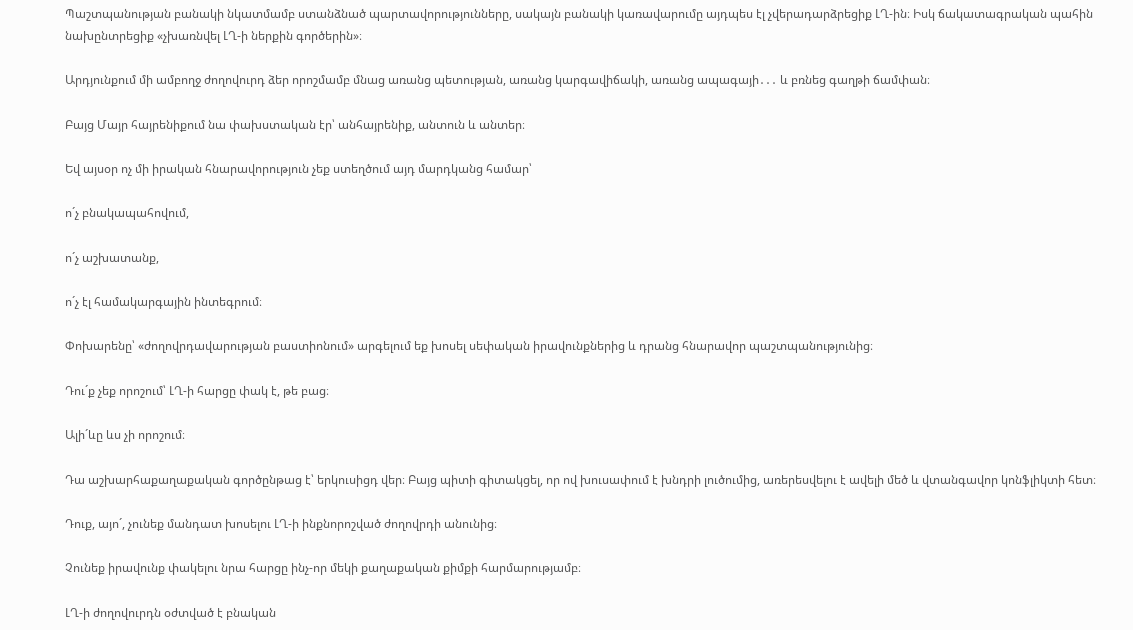Պաշտպանության բանակի նկատմամբ ստանձնած պարտավորությունները, սակայն բանակի կառավարումը այդպես էլ չվերադարձրեցիք ԼՂ-ին։ Իսկ ճակատագրական պահին նախընտրեցիք «չխառնվել ԼՂ-ի ներքին գործերին»։

Արդյունքում մի ամբողջ ժողովուրդ ձեր որոշմամբ մնաց առանց պետության, առանց կարգավիճակի, առանց ապագայի․․․ և բռնեց գաղթի ճամփան։

Բայց Մայր հայրենիքում նա փախստական էր՝ անհայրենիք, անտուն և անտեր։

Եվ այսօր ոչ մի իրական հնարավորություն չեք ստեղծում այդ մարդկանց համար՝

ոˊչ բնակապահովում,

ոˊչ աշխատանք,

ոˊչ էլ համակարգային ինտեգրում։

Փոխարենը՝ «ժողովրդավարության բաստիոնում» արգելում եք խոսել սեփական իրավունքներից և դրանց հնարավոր պաշտպանությունից։

Դուˊք չեք որոշում՝ ԼՂ-ի հարցը փակ է, թե բաց։

Ալիˊևը ևս չի որոշում։

Դա աշխարհաքաղաքական գործընթաց է՝ երկուսիցդ վեր։ Բայց պիտի գիտակցել, որ ով խուսափում է խնդրի լուծումից, առերեսվելու է ավելի մեծ և վտանգավոր կոնֆլիկտի հետ։

Դուք, այոˊ, չունեք մանդատ խոսելու ԼՂ-ի ինքնորոշված ժողովրդի անունից։

Չունեք իրավունք փակելու նրա հարցը ինչ-որ մեկի քաղաքական քիմքի հարմարությամբ։

ԼՂ-ի ժողովուրդն օժտված է բնական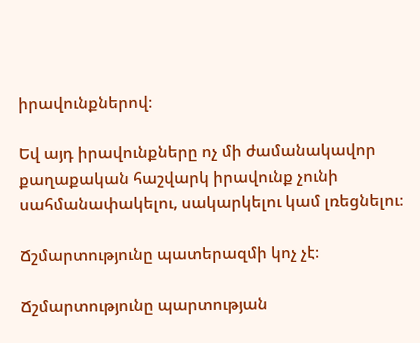իրավունքներով։

Եվ այդ իրավունքները ոչ մի ժամանակավոր քաղաքական հաշվարկ իրավունք չունի սահմանափակելու, սակարկելու կամ լռեցնելու։

Ճշմարտությունը պատերազմի կոչ չէ։

Ճշմարտությունը պարտության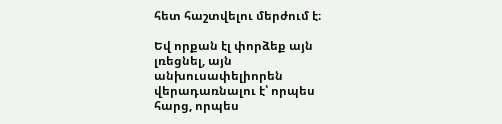հետ հաշտվելու մերժում է։

Եվ որքան էլ փորձեք այն լռեցնել, այն անխուսափելիորեն վերադառնալու է՝ որպես հարց, որպես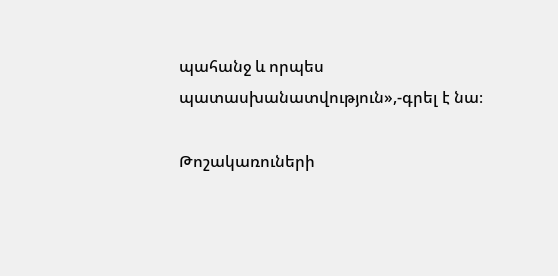պահանջ և որպես պատասխանատվություն»,-գրել է նա։

Թոշակառուների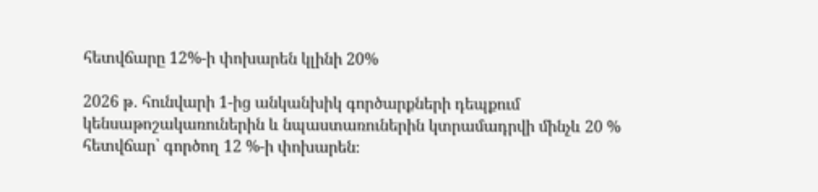հետվճարը 12%-ի փոխարեն կլինի 20%

2026 թ․ հունվարի 1-ից անկանխիկ գործարքների դեպքում կենսաթոշակառուներին և նպաստառուներին կտրամադրվի մինչև 20 % հետվճար՝ գործող 12 %-ի փոխարեն։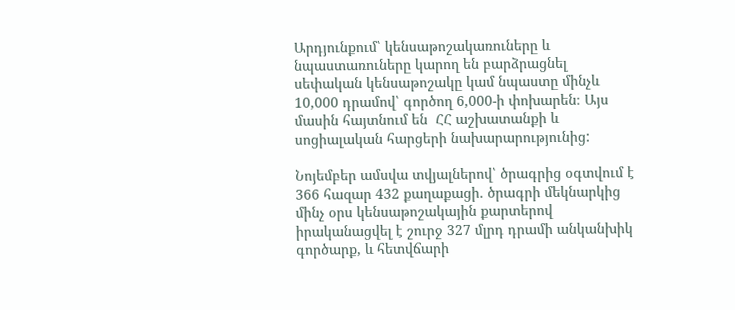Արդյունքում՝ կենսաթոշակառուները և նպաստառուները կարող են բարձրացնել սեփական կենսաթոշակը կամ նպաստը մինչև 10,000 դրամով՝ գործող 6,000-ի փոխարեն։ Այս մասին հայտնում են  ՀՀ աշխատանքի և սոցիալական հարցերի նախարարությունից:

Նոյեմբեր ամսվա տվյալներով՝ ծրագրից օգտվում է 366 հազար 432 քաղաքացի․ ծրագրի մեկնարկից մինչ օրս կենսաթոշակային քարտերով իրականացվել է շուրջ 327 մլրդ դրամի անկանխիկ գործարք, և հետվճարի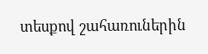տեսքով շահառուներին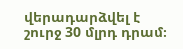վերադարձվել է շուրջ 30 մլրդ դրամ։